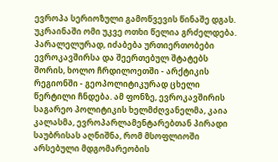ევროპა სერიოზული გამოწვევის წინაშე დგას. უკრაინაში ომი უკვე ოთხი წელია გრძელდება. პარალელურად, იძაბება ურთიერთობები ევროკავშირსა და შეერთებულ შტატებს შორის, ხოლო ჩრდილოეთში - არქტიკის რეგიონში - გეოპოლიტიკურად ცხელი წერტილი ჩნდება. ამ ფონზე, ევროკავშირის საგარეო პოლიტიკის ხელმძღვანელმა, კაია კალასმა, ევროპარლამენტარებთან პირადი საუბრისას აღნიშნა, რომ მსოფლიოში არსებული მდგომარეობის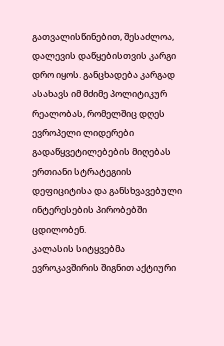გათვალისწინებით, შესაძლოა, დალევის დაწყებისთვის კარგი დრო იყოს. განცხადება კარგად ასახავს იმ მძიმე პოლიტიკურ რეალობას, რომელშიც დღეს ევროპელი ლიდერები გადაწყვეტილებების მიღებას ერთიანი სტრატეგიის დეფიციტისა და განსხვავებული ინტერესების პირობებში ცდილობენ.
კალასის სიტყვებმა ევროკავშირის შიგნით აქტიური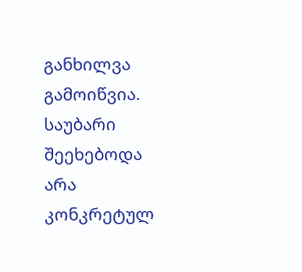განხილვა გამოიწვია. საუბარი შეეხებოდა არა კონკრეტულ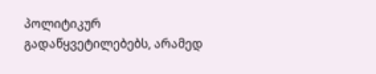პოლიტიკურ გადაწყვეტილებებს, არამედ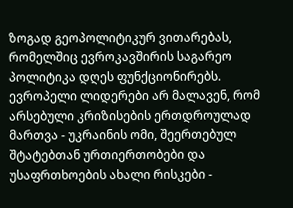ზოგად გეოპოლიტიკურ ვითარებას, რომელშიც ევროკავშირის საგარეო პოლიტიკა დღეს ფუნქციონირებს. ევროპელი ლიდერები არ მალავენ, რომ არსებული კრიზისების ერთდროულად მართვა - უკრაინის ომი, შეერთებულ შტატებთან ურთიერთობები და უსაფრთხოების ახალი რისკები -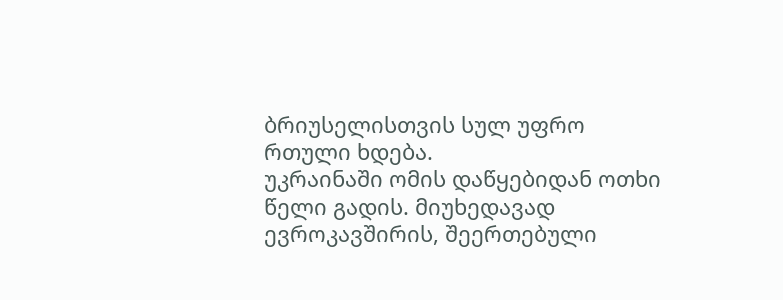ბრიუსელისთვის სულ უფრო რთული ხდება.
უკრაინაში ომის დაწყებიდან ოთხი წელი გადის. მიუხედავად ევროკავშირის, შეერთებული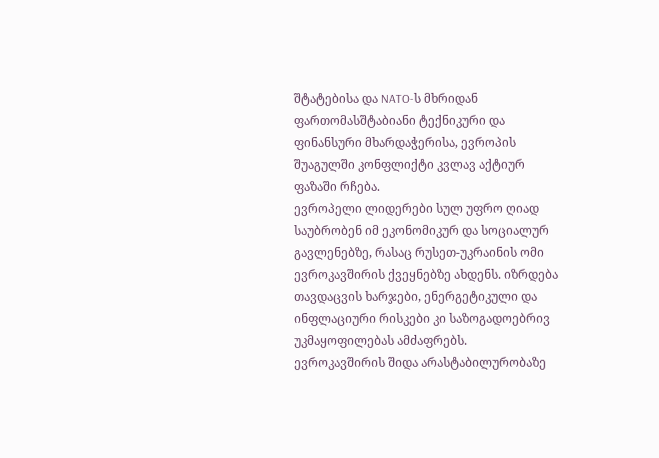შტატებისა და NATO-ს მხრიდან ფართომასშტაბიანი ტექნიკური და ფინანსური მხარდაჭერისა, ევროპის შუაგულში კონფლიქტი კვლავ აქტიურ ფაზაში რჩება.
ევროპელი ლიდერები სულ უფრო ღიად საუბრობენ იმ ეკონომიკურ და სოციალურ გავლენებზე, რასაც რუსეთ-უკრაინის ომი ევროკავშირის ქვეყნებზე ახდენს. იზრდება თავდაცვის ხარჯები, ენერგეტიკული და ინფლაციური რისკები კი საზოგადოებრივ უკმაყოფილებას ამძაფრებს. ევროკავშირის შიდა არასტაბილურობაზე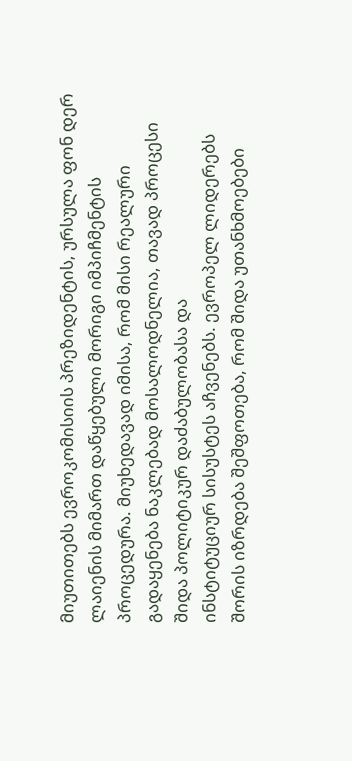მიუთითებს ევროკომისიის პრეზიდენტის, ურსულა ფონ დერ ლაიენის მიმართ დაწყებული მორიგი იმპიჩმენტის პროცედურა. მიუხედავად იმისა, რომ მისი რეალური გადაყენება ნაკლებად მოსალოდნელია, თავად პროცესი შიდა პოლიტიკურ დაძაბულობასა და
ინსტიტუციურ სისუსტეს აჩვენებს. ევროპელ ლიდერებს შორის იზრდება შეშფოთება, რომ შიდა უთანხმოებები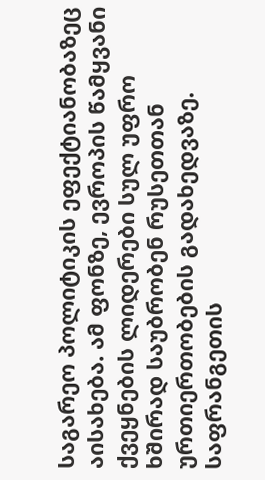საგარეო პოლიტიკის ეფექტიანობაზეც აისახება. ამ ფონზე, ევროპის წამყვანი ქვეყნების ლიდერები სულ უფრო ხშირად საუბრობენ რუსეთთან ურთიერთობების გადახედვაზე.
საფრანგეთის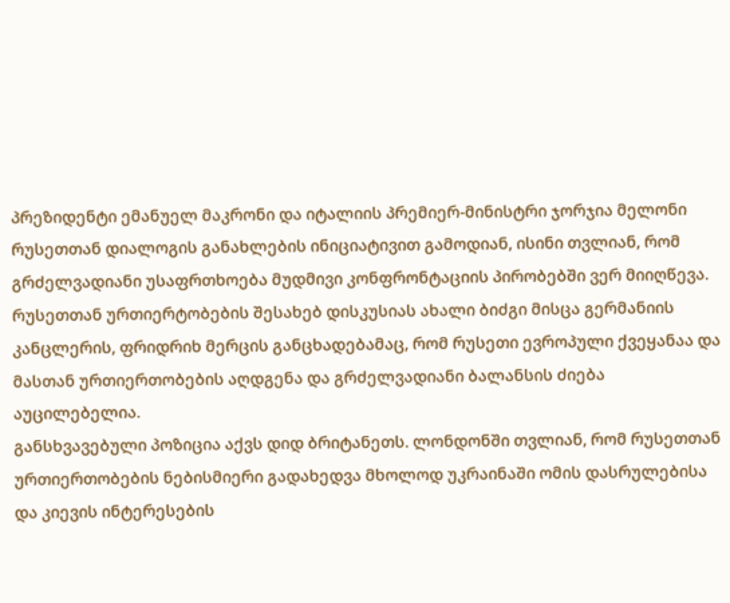პრეზიდენტი ემანუელ მაკრონი და იტალიის პრემიერ-მინისტრი ჯორჯია მელონი რუსეთთან დიალოგის განახლების ინიციატივით გამოდიან, ისინი თვლიან, რომ გრძელვადიანი უსაფრთხოება მუდმივი კონფრონტაციის პირობებში ვერ მიიღწევა. რუსეთთან ურთიერტობების შესახებ დისკუსიას ახალი ბიძგი მისცა გერმანიის კანცლერის, ფრიდრიხ მერცის განცხადებამაც, რომ რუსეთი ევროპული ქვეყანაა და მასთან ურთიერთობების აღდგენა და გრძელვადიანი ბალანსის ძიება აუცილებელია.
განსხვავებული პოზიცია აქვს დიდ ბრიტანეთს. ლონდონში თვლიან, რომ რუსეთთან ურთიერთობების ნებისმიერი გადახედვა მხოლოდ უკრაინაში ომის დასრულებისა და კიევის ინტერესების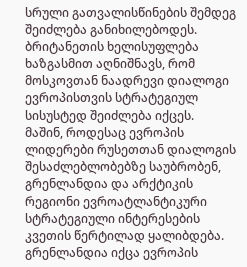სრული გათვალისწინების შემდეგ შეიძლება განიხილებოდეს. ბრიტანეთის ხელისუფლება ხაზგასმით აღნიშნავს, რომ მოსკოვთან ნაადრევი დიალოგი ევროპისთვის სტრატეგიულ სისუსტედ შეიძლება იქცეს.
მაშინ, როდესაც ევროპის ლიდერები რუსეთთან დიალოგის შესაძლებლობებზე საუბრობენ, გრენლანდია და არქტიკის რეგიონი ევროატლანტიკური სტრატეგიული ინტერესების კვეთის წერტილად ყალიბდება.
გრენლანდია იქცა ევროპის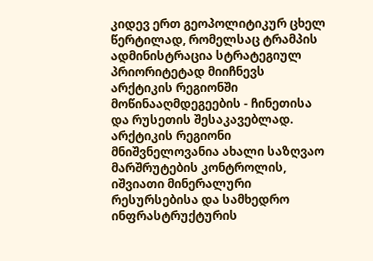კიდევ ერთ გეოპოლიტიკურ ცხელ წერტილად, რომელსაც ტრამპის ადმინისტრაცია სტრატეგიულ პრიორიტეტად მიიჩნევს არქტიკის რეგიონში მოწინააღმდეგეების - ჩინეთისა და რუსეთის შესაკავებლად. არქტიკის რეგიონი მნიშვნელოვანია ახალი საზღვაო მარშრუტების კონტროლის, იშვიათი მინერალური რესურსებისა და სამხედრო ინფრასტრუქტურის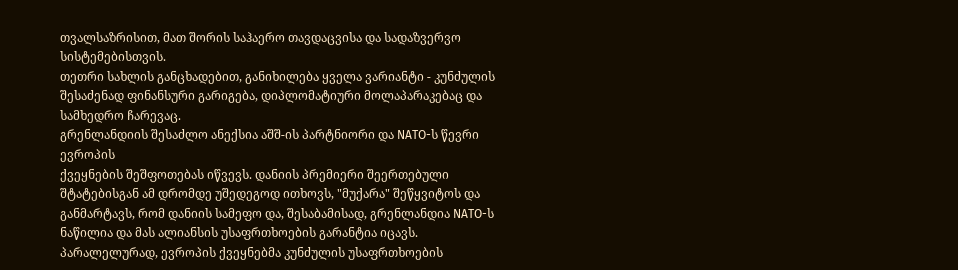თვალსაზრისით, მათ შორის საჰაერო თავდაცვისა და სადაზვერვო სისტემებისთვის.
თეთრი სახლის განცხადებით, განიხილება ყველა ვარიანტი - კუნძულის შესაძენად ფინანსური გარიგება, დიპლომატიური მოლაპარაკებაც და სამხედრო ჩარევაც.
გრენლანდიის შესაძლო ანექსია აშშ-ის პარტნიორი და NATO-ს წევრი ევროპის
ქვეყნების შეშფოთებას იწვევს. დანიის პრემიერი შეერთებული შტატებისგან ამ დრომდე უშედეგოდ ითხოვს, "მუქარა" შეწყვიტოს და განმარტავს, რომ დანიის სამეფო და, შესაბამისად, გრენლანდია NATO-ს ნაწილია და მას ალიანსის უსაფრთხოების გარანტია იცავს.
პარალელურად, ევროპის ქვეყნებმა კუნძულის უსაფრთხოების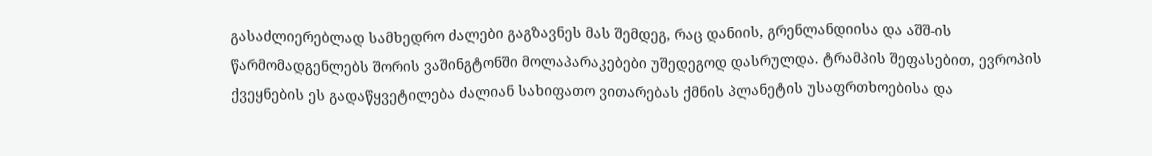გასაძლიერებლად სამხედრო ძალები გაგზავნეს მას შემდეგ, რაც დანიის, გრენლანდიისა და აშშ-ის წარმომადგენლებს შორის ვაშინგტონში მოლაპარაკებები უშედეგოდ დასრულდა. ტრამპის შეფასებით, ევროპის ქვეყნების ეს გადაწყვეტილება ძალიან სახიფათო ვითარებას ქმნის პლანეტის უსაფრთხოებისა და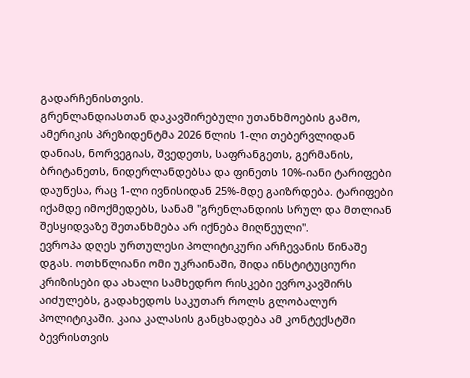გადარჩენისთვის.
გრენლანდიასთან დაკავშირებული უთანხმოების გამო, ამერიკის პრეზიდენტმა 2026 წლის 1-ლი თებერვლიდან დანიას, ნორვეგიას, შვედეთს, საფრანგეთს, გერმანის, ბრიტანეთს, ნიდერლანდებსა და ფინეთს 10%-იანი ტარიფები დაუწესა, რაც 1-ლი ივნისიდან 25%-მდე გაიზრდება. ტარიფები იქამდე იმოქმედებს, სანამ "გრენლანდიის სრულ და მთლიან შესყიდვაზე შეთანხმება არ იქნება მიღწეული".
ევროპა დღეს ურთულესი პოლიტიკური არჩევანის წინაშე დგას. ოთხწლიანი ომი უკრაინაში, შიდა ინსტიტუციური კრიზისები და ახალი სამხედრო რისკები ევროკავშირს აიძულებს, გადახედოს საკუთარ როლს გლობალურ პოლიტიკაში. კაია კალასის განცხადება ამ კონტექსტში ბევრისთვის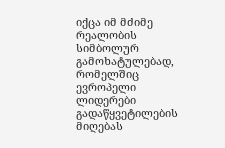იქცა იმ მძიმე რეალობის სიმბოლურ გამოხატულებად, რომელშიც ევროპელი ლიდერები გადაწყვეტილების მიღებას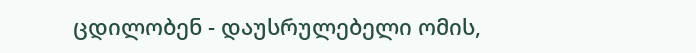ცდილობენ - დაუსრულებელი ომის,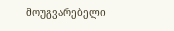მოუგვარებელი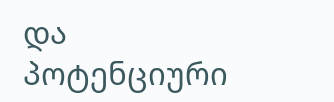და პოტენციური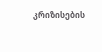კრიზისების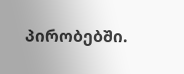პირობებში.